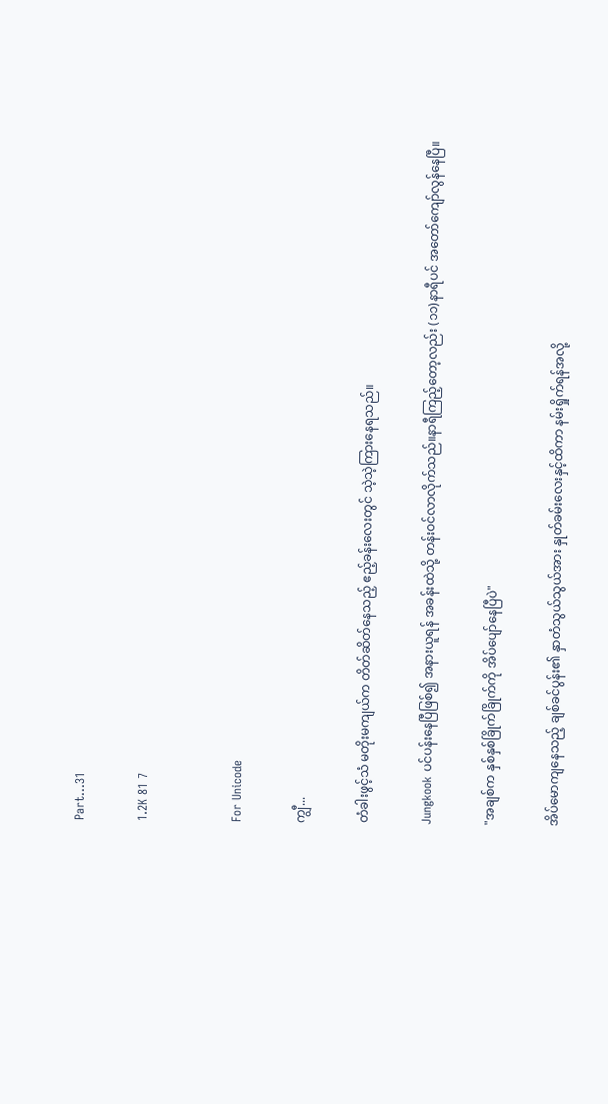Part...31

1.2K 81 7


For Unicode

ကျွီ...

တံခါးဖွင့်သံ မတိုးမကျယ်က တိတ်ဆိတ်နေသည့် ဧည့်ခန်းလေးတွင် သဲ့သဲ့ကြားနေရသည်။

Jungkook ပင်ပန်းနေပြီဖြစ်၍ အနားယူရန် အခန်းထဲသို့ တန်းဝင်လာလိုက်သည်။နာရီကြည့်တော့လည်း (၁၁)နာရီပင် အတော်ကျော်လွန်နေပြီ။

"အချစ်က နှစ်နှစ်ခြိုက်ခြိုက်ကို အိပ်ပျော်နေပြီပဲ"

အိပ်မောကျနေသည့် ချစ်ခင်ပွန်း၏ နှာတံသွယ်သွယ်အား နှုတ်ခမ်းလေးနှင့်ထိကာ နမ်းရှိုက်ရန်အလို့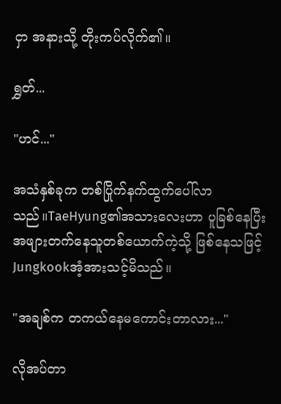ငှာ အနားသို့ တိုးကပ်လိုက်၏။

ရွှတ်...

"ဟင်..."

အသံနှစ်ခုက တစ်ပြိုက်နက်ထွက်ပေါ်လာသည်။TaeHyung၏အသားလေးဟာ ပူခြစ်နေပြီး အဖျားတက်နေသူတစ်ယောက်ကဲ့သို့ ဖြစ်နေသဖြင့် Jungkookအံ့အားသင့်မိသည်။

"အချစ်က တကယ်နေမကောင်းတာလား..."

လိုအပ်တာ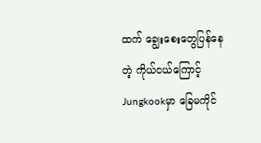ထက် ချွေးစေးတွေပြန်နေတဲ့ ကိုယ်ငယ်ကြောင့် Jungkookမှာ ခြေမကိုင်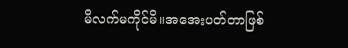မိလက်မကိုင်မိ။အအေးပတ်တာဖြစ်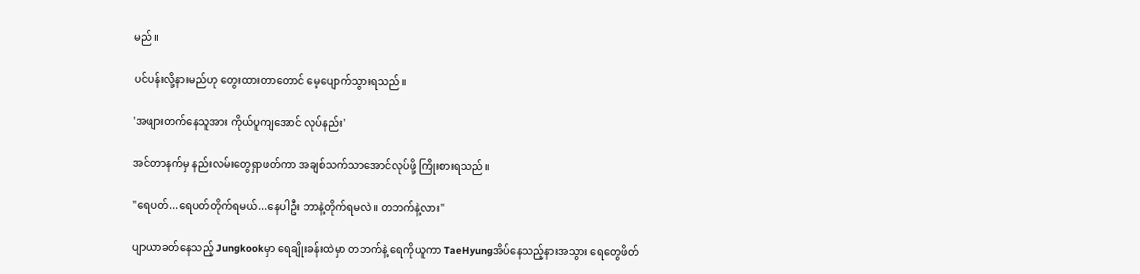မည်။

ပင်ပန်းလို့နားမည်ဟု တွေးထားတာတောင် မေ့ပျောက်သွားရသည်။

'အဖျားတက်နေသူအား ကိုယ်ပူကျအောင် လုပ်နည်း'

အင်တာနက်မှ နည်းလမ်းတွေရှာဖတ်ကာ အချစ်သက်သာအောင်လုပ်ဖို့ ကြိုးစားရသည်။

"ရေပတ်...ရေပတ်တိုက်ရမယ်...နေပါဦး ဘာနဲ့တိုက်ရမလဲ။ တဘက်နဲ့လား"

ပျာယာခတ်နေသည့် Jungkookမှာ ရေချိုးခန်းထဲမှာ တဘက်နဲ့ ရေကိုယူကာ TaeHyungအိပ်နေသည့်နားအသွား ရေတွေဖိတ်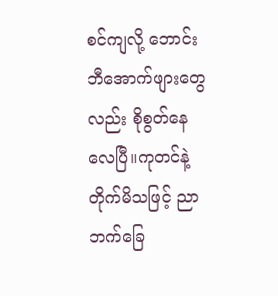စင်ကျလို့ ဘောင်းဘီအောက်ဖျားတွေလည်း စိုစွတ်နေလေပြီ။ကုတင်နဲ့ တိုက်မိသဖြင့် ညာဘက်ခြေ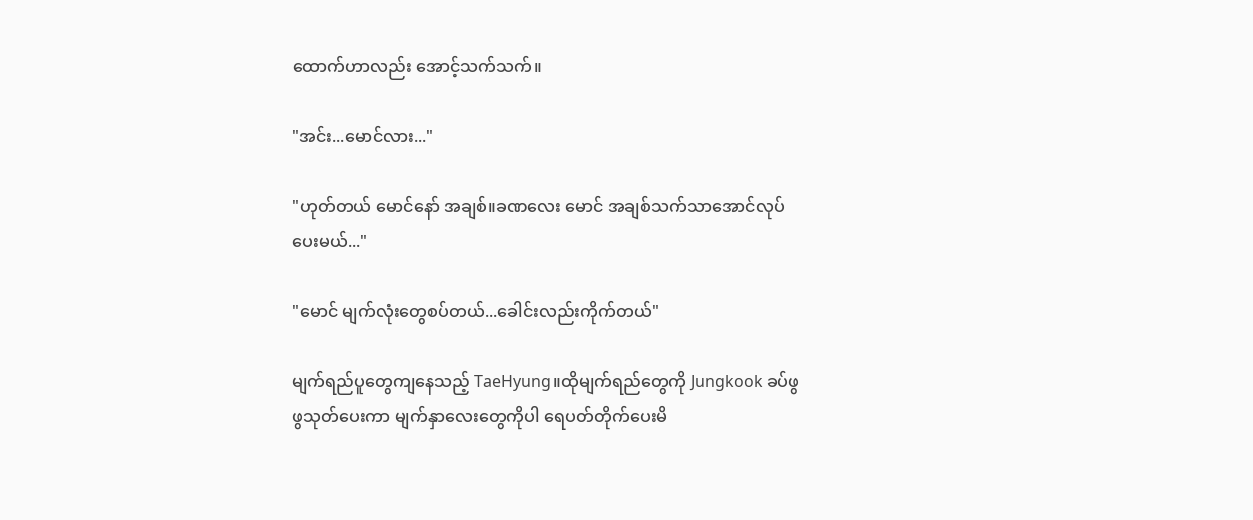ထောက်ဟာလည်း အောင့်သက်သက်။

"အင်း...မောင်လား..."

"ဟုတ်တယ် မောင်နော် အချစ်။ခဏလေး မောင် အချစ်သက်သာအောင်လုပ်ပေးမယ်..."

"မောင် မျက်လုံးတွေစပ်တယ်...ခေါင်းလည်းကိုက်တယ်"

မျက်ရည်ပူတွေကျနေသည့် TaeHyung။ထိုမျက်ရည်တွေကို Jungkook ခပ်ဖွဖွသုတ်ပေးကာ မျက်နှာလေးတွေကိုပါ ရေပတ်တိုက်ပေးမိ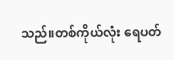သည်။တစ်ကိုယ်လုံး ရေပတ်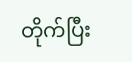တိုက်ပြီး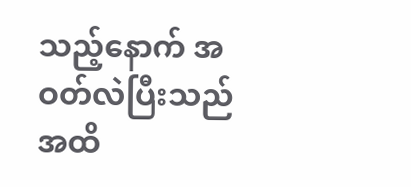သည့်နောက် အဝတ်လဲပြီးသည်အထိ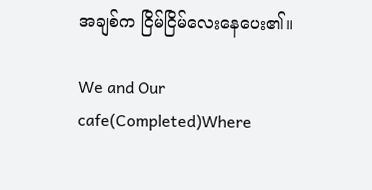အချစ်က ငြိမ်ငြိမ်လေးနေပေး၏။

We and Our cafe(Completed)Where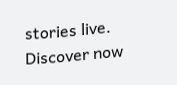stories live. Discover now